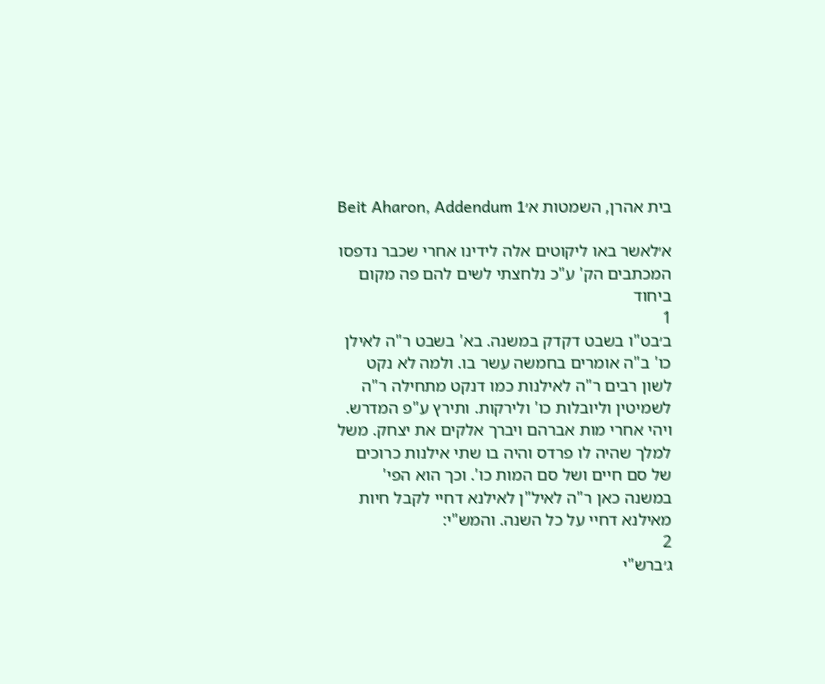בית אהרן, השמטות א׳Beit Aharon, Addendum 1

א׳לאשר באו ליקוטים אלה לידינו אחרי שכבר נדפסו המכתבים הק' ע"כ נלחצתי לשים להם פה מקום ביחוד
1
ב׳בט"ו בשבט דקדק במשנה. בא' בשבט ר"ה לאילן כו' ב"ה אומרים בחמשה עשר בו. ולמה לא נקט לשון רבים ר"ה לאילנות כמו דנקט מתחילה ר"ה לשמיטין וליובלות כו' ולירקות. ותירץ ע"פ המדרש. ויהי אחרי מות אברהם ויברך אלקים את יצחק. משל למלך שהיה לו פרדס והיה בו שתי אילנות כרוכים של סם חיים ושל סם המות כו'. וכך הוא הפי' במשנה כאן ר"ה לאיל"ן לאילנא דחיי לקבל חיות מאילנא דחיי על כל השנה. והמש"י:
2
ג׳ברש"י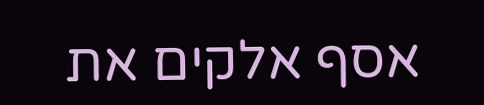אסף אלקים את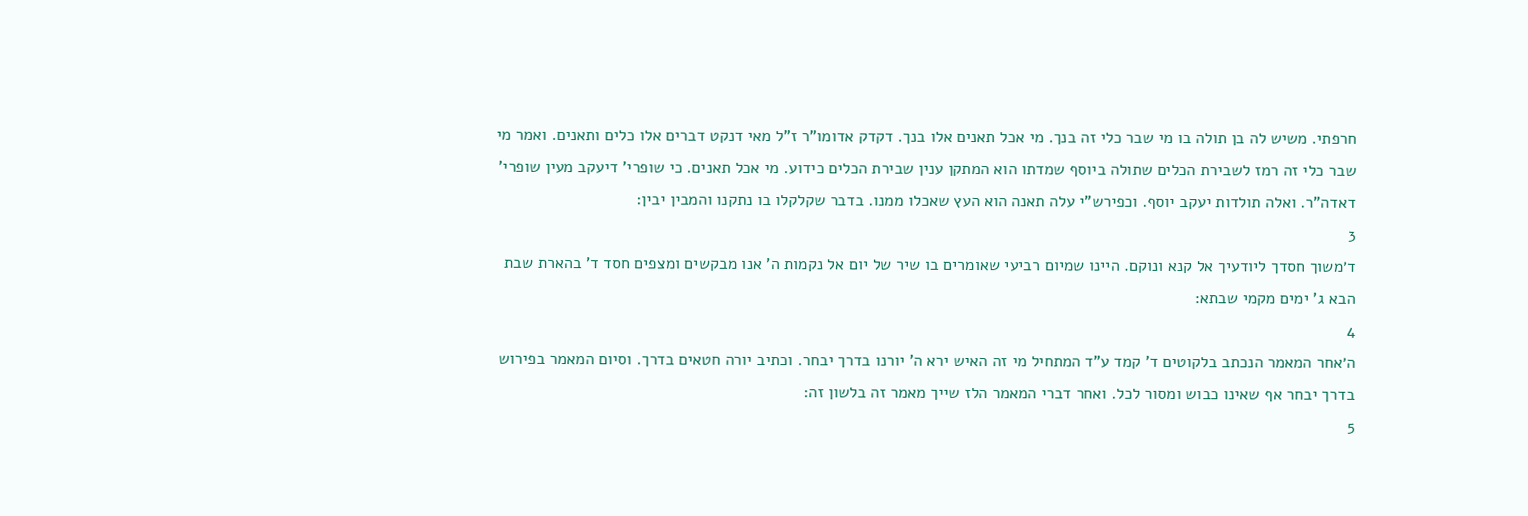חרפתי. משיש לה בן תולה בו מי שבר כלי זה בנך. מי אכל תאנים אלו בנך. דקדק אדומו"ר ז"ל מאי דנקט דברים אלו כלים ותאנים. ואמר מי שבר כלי זה רמז לשבירת הכלים שתולה ביוסף שמדתו הוא המתקן ענין שבירת הכלים כידוע. מי אכל תאנים. כי שופרי' דיעקב מעין שופרי' דאדה"ר. ואלה תולדות יעקב יוסף. וכפירש"י עלה תאנה הוא העץ שאכלו ממנו. בדבר שקלקלו בו נתקנו והמבין יבין:
3
ד׳משוך חסדך ליודעיך אל קנא ונוקם. היינו שמיום רביעי שאומרים בו שיר של יום אל נקמות ה' אנו מבקשים ומצפים חסד ד' בהארת שבת הבא ג' ימים מקמי שבתא:
4
ה׳אחר המאמר הנכתב בלקוטים ד' קמד ע"ד המתחיל מי זה האיש ירא ה' יורנו בדרך יבחר. וכתיב יורה חטאים בדרך. וסיום המאמר בפירוש בדרך יבחר אף שאינו כבוש ומסור לכל. ואחר דברי המאמר הלז שייך מאמר זה בלשון זה:
5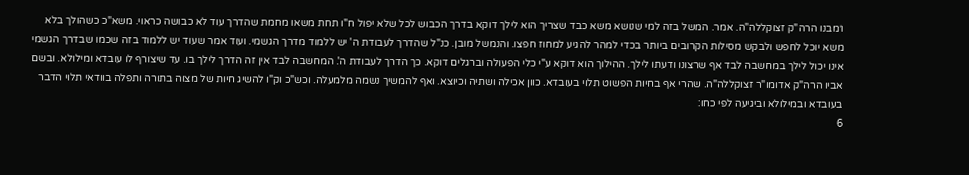ו׳מבנו הרה"ק זצוקללה"ה. אמר. המשל בזה למי שנושא משא כבד שצריך הוא לילך דוקא בדרך הכבוש לכל שלא יפול ח"ו תחת משאו מחמת שהדרך עוד לא כבושה כראוי. משא"כ כשהולך בלא משא יוכל לחפש ולבקש מסילות הקרובים ביותר בכדי למהר להגיע למחוז חפצו. והנמשל מובן. כנ"ל שהדרך לעבודת ה' יש ללמוד מדרך הגשמי. ועוד אמר שעוד יש ללמוד בזה שכמו שבדרך הגשמי אינו יכול לילך במחשבה לבד אף שרצונו ודעתו לילך. ההילוך הוא דוקא ע"י כלי הפעולה וברגלים דוקא. כך הדרך לעבודת ה'. המחשבה לבד אין זה הדרך לילך בו. עד שיצורף לו עובדא ומילולא. ובשם אביו הרה"ק אדומו"ר זצוקללה"ה. שהרי אף בחיות הפשוט תלוי בעובדא. כוון אכילה ושתיה וכיוצא. ואף להמשיך נשמה מלמעלה. וכש"כ וק"ו להשיג חיות של מצוה בתורה ותפלה בוודאי תלוי הדבר בעובדא ובמילולא וביגיעה לפי כחו:
6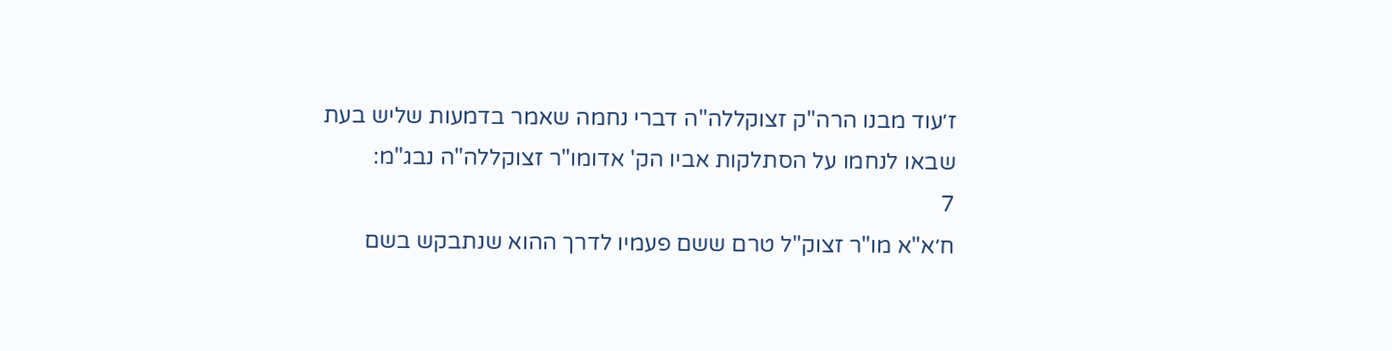ז׳עוד מבנו הרה"ק זצוקללה"ה דברי נחמה שאמר בדמעות שליש בעת שבאו לנחמו על הסתלקות אביו הק' אדומו"ר זצוקללה"ה נבג"מ:
7
ח׳א"א מו"ר זצוק"ל טרם ששם פעמיו לדרך ההוא שנתבקש בשם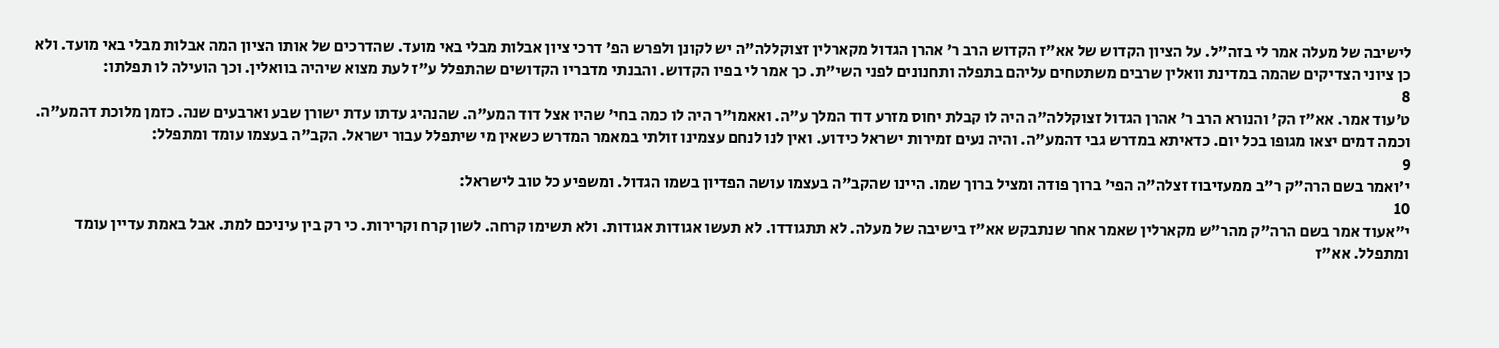לישיבה של מעלה אמר לי בזה"ל. על הציון הקדוש של אא"ז הקדוש הרב ר' אהרן הגדול מקארלין זצוקללה"ה יש לקונן ולפרש הפ' דרכי ציון אבלות מבלי באי מועד. שהדרכים של אותו הציון המה אבלות מבלי באי מועד. ולא כן ציוני הצדיקים שהמה במדינת וואלין שרבים משתטחים עליהם בתפלה ותחנונים לפני השי"ת. כך אמר לי בפיו הקדוש. והבנתי מדבריו הקדושים שהתפלל ע"ז לעת מצוא שיהיה בוואלין. וכך הועילה לו תפלתו:
8
ט׳עוד אמר. אא"ז הק' והנורא הרב ר' אהרן הגדול זצוקללה"ה היה לו קבלת יחוס מזרע דוד המלך ע"ה. ואאמו"ר היה לו כמה בחי' שהיו אצל דוד המע"ה. שהנהיג עדתו עדת ישורן שבע וארבעים שנה. כזמן מלוכת דהמע"ה. וכמה דמים יצאו מגופו בכל יום. כדאיתא במדרש גבי דהמע"ה. והיה נעים זמירות ישראל כידוע. ואין לנו לנחם עצמינו זולתי במאמר המדרש כשאין מי שיתפלל עבור ישראל. הקב"ה בעצמו עומד ומתפלל:
9
י׳ואמר בשם הרה"ק ר"ב ממעזיבוז זצלה"ה הפי' ברוך פודה ומציל ברוך שמו. היינו שהקב"ה בעצמו עושה הפדיון בשמו הגדול. ומשפיע כל טוב לישראל:
10
י״אעוד אמר בשם הרה"ק מהר"ש מקארלין שאמר אחר שנתבקש אא"ז בישיבה של מעלה. לא תתגודדו. לא תעשו אגודות אגודות. ולא תשימו קרחה. לשון קרח וקרירות. כי רק בין עיניכם למת. אבל באמת עדיין עומד ומתפלל. אא"ז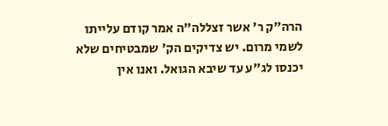הרה"ק ר' אשר זצללה"ה אמר קודם עלייתו לשמי מרום. יש צדיקים הק' שמבטיחים שלא יכנסו לג"ע עד שיבא הגואל. ואנו אין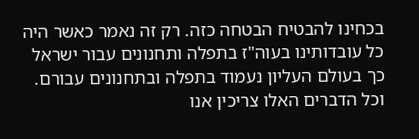בכחינו להבטיח הבטחה כזה. רק זה נאמר כאשר היה כל עובדותינו בעוה"ז בתפלה ותחנונים עבור ישראל כך בעולם העליון נעמוד בתפלה ובתחנונים עבורם. וכל הדברים האלו צריכין אנו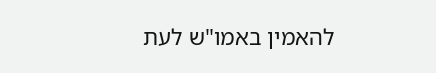להאמין באמו"ש לעת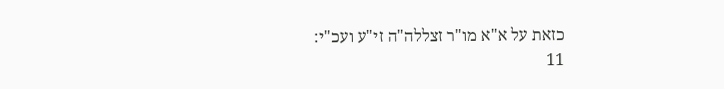כזאת על א"א מו"ר זצללה"ה זי"ע ועכ"י:
11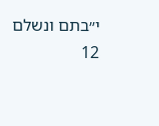י״בתם ונשלם
12